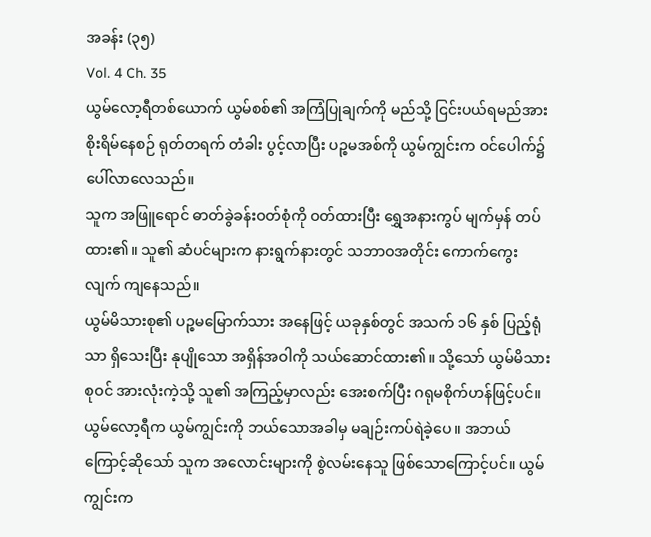အခန်း (၃၅)
Vol. 4 Ch. 35
ယွမ်လော့ရီတစ်ယောက် ယွမ်စစ်၏ အကြံပြုချက်ကို မည်သို့ ငြင်းပယ်ရမည်အား စိုးရိမ်နေစဉ် ရုတ်တရက် တံခါး ပွင့်လာပြီး ပဉ္စမအစ်ကို ယွမ်ကျွင်းက ဝင်ပေါက်၌ ပေါ်လာလေသည်။
သူက အဖြူရောင် ဓာတ်ခွဲခန်းဝတ်စုံကို ဝတ်ထားပြီး ရွှေအနားကွပ် မျက်မှန် တပ်ထား၏။ သူ၏ ဆံပင်များက နားရွက်နားတွင် သဘာဝအတိုင်း ကောက်ကွေးလျက် ကျနေသည်။
ယွမ်မိသားစု၏ ပဉ္စမမြောက်သား အနေဖြင့် ယခုနှစ်တွင် အသက် ၁၆ နှစ် ပြည့်ရုံသာ ရှိသေးပြီး နုပျိုသော အရှိန်အဝါကို သယ်ဆောင်ထား၏။ သို့သော် ယွမ်မိသားစုဝင် အားလုံးကဲ့သို့ သူ၏ အကြည့်မှာလည်း အေးစက်ပြီး ဂရုမစိုက်ဟန်ဖြင့်ပင်။
ယွမ်လော့ရီက ယွမ်ကျွင်းကို ဘယ်သောအခါမှ မချဉ်းကပ်ရဲခဲ့ပေ။ အဘယ်ကြောင့်ဆိုသော် သူက အလောင်းများကို စွဲလမ်းနေသူ ဖြစ်သောကြောင့်ပင်။ ယွမ်ကျွင်းက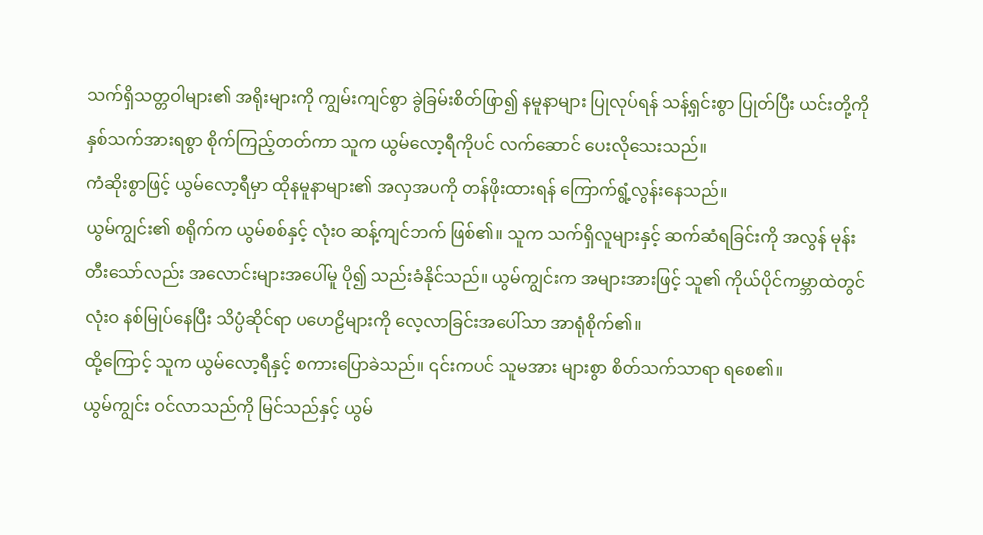သက်ရှိသတ္တဝါများ၏ အရိုးများကို ကျွမ်းကျင်စွာ ခွဲခြမ်းစိတ်ဖြာ၍ နမူနာများ ပြုလုပ်ရန် သန့်ရှင်းစွာ ပြုတ်ပြီး ယင်းတို့ကို နှစ်သက်အားရစွာ စိုက်ကြည့်တတ်ကာ သူက ယွမ်လော့ရီကိုပင် လက်ဆောင် ပေးလိုသေးသည်။
ကံဆိုးစွာဖြင့် ယွမ်လော့ရီမှာ ထိုနမူနာများ၏ အလှအပကို တန်ဖိုးထားရန် ကြောက်ရွံ့လွန်းနေသည်။
ယွမ်ကျွင်း၏ စရိုက်က ယွမ်စစ်နှင့် လုံးဝ ဆန့်ကျင်ဘက် ဖြစ်၏။ သူက သက်ရှိလူများနှင့် ဆက်ဆံရခြင်းကို အလွန် မုန်းတီးသော်လည်း အလောင်းများအပေါ်မူ ပို၍ သည်းခံနိုင်သည်။ ယွမ်ကျွင်းက အများအားဖြင့် သူ၏ ကိုယ်ပိုင်ကမ္ဘာထဲတွင် လုံးဝ နစ်မြုပ်နေပြီး သိပ္ပံဆိုင်ရာ ပဟေဠိများကို လေ့လာခြင်းအပေါ်သာ အာရုံစိုက်၏။
ထို့ကြောင့် သူက ယွမ်လော့ရီနှင့် စကားပြောခဲသည်။ ၎င်းကပင် သူမအား များစွာ စိတ်သက်သာရာ ရစေ၏။
ယွမ်ကျွင်း ဝင်လာသည်ကို မြင်သည်နှင့် ယွမ်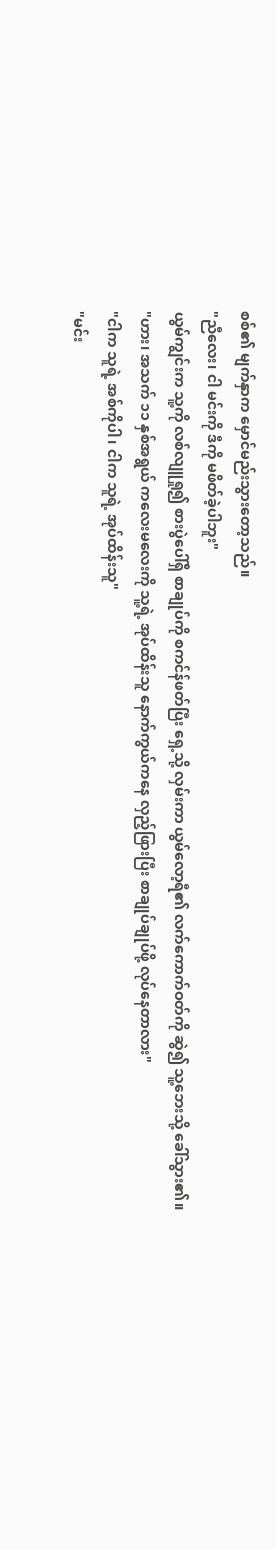စစ်၏ မျက်နှာက မှောင်မည်းသွားတော့သည်။
"ညီလေး၊ ငါ မင်းကို ဒီကို မဖိတ်ခဲ့ပါဘူး"
ယွမ်ကျွင်းက သူ့ကို လစ်လျူရှု၍ စားပွဲပေါ်ရှိ စာချုပ်ကို စကင်န်ဖတ်ပြီး ရှေ့သို့ လှမ်းကာ ယွမ်လော့ရီ၏ လက်ကောက်ဝတ်ကို ဆွဲ၍ သူ့ဘေးသို့ ခေါ်သွား၏။
"ဟား၊ အသက် ၁၁ နှစ်အရွယ် ကလေးမလေးကို သူ့ရဲ့ အုပ်ထိန်းသူ နောက်ကွယ်ကနေ လှည့်ဖြားပြီး စာချုပ်ချုပ်ဖို့ လုပ်နေတာလား"
"ငါက သူရဲ့ အစ်ကိုပါ၊ ငါက သူရဲ့ အုပ်ထိန်းသူ"
"မင်း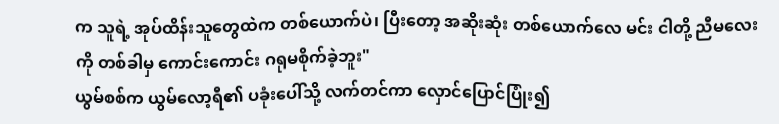က သူရဲ့ အုပ်ထိန်းသူတွေထဲက တစ်ယောက်ပဲ၊ ပြီးတော့ အဆိုးဆုံး တစ်ယောက်လေ မင်း ငါတို့ ညီမလေးကို တစ်ခါမှ ကောင်းကောင်း ဂရုမစိုက်ခဲ့ဘူး"
ယွမ်စစ်က ယွမ်လော့ရီ၏ ပခုံးပေါ်သို့ လက်တင်ကာ လှောင်ပြောင်ပြုံး၍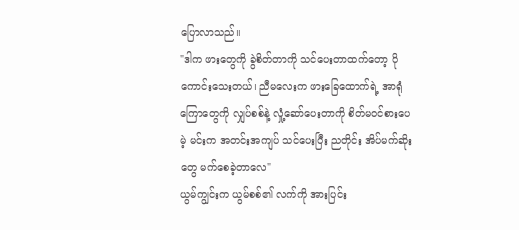ပြောလာသည်။
"ဒါက ဖားတွေကို ခွဲစိတ်တာကို သင်ပေးတာထက်တော့ ပိုကောင်းသေးတယ်၊ ညီမလေးက ဖားခြေထောက်ရဲ့ အာရုံကြောတွေကို လျှပ်စစ်နဲ့ လှုံ့ဆော်ပေးတာကို စိတ်မဝင်စားပေမဲ့ မင်းက အတင်းအကျပ် သင်ပေးပြီး ညတိုင်း အိပ်မက်ဆိုးတွေ မက်စေခဲ့တာလေ"
ယွမ်ကျွင်းက ယွမ်စစ်၏ လက်ကို အားပြင်း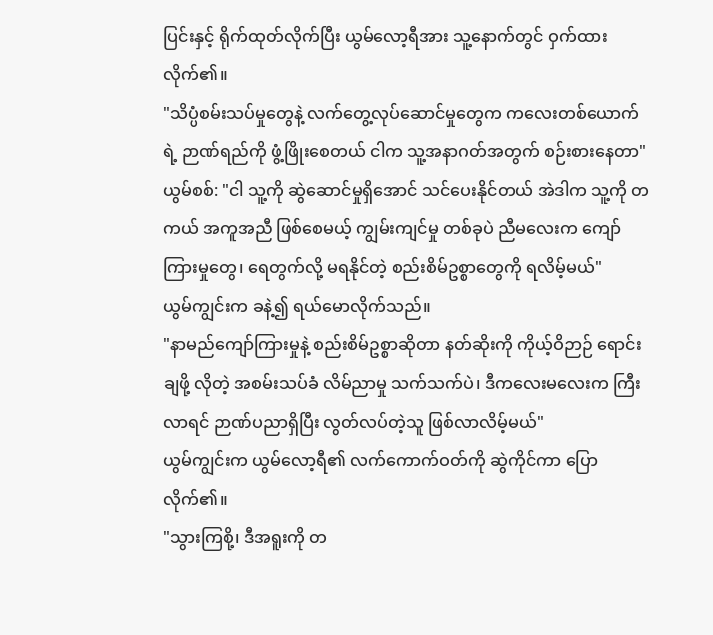ပြင်းနှင့် ရိုက်ထုတ်လိုက်ပြီး ယွမ်လော့ရီအား သူ့နောက်တွင် ဝှက်ထားလိုက်၏။
"သိပ္ပံစမ်းသပ်မှုတွေနဲ့ လက်တွေ့လုပ်ဆောင်မှုတွေက ကလေးတစ်ယောက်ရဲ့ ဉာဏ်ရည်ကို ဖွံ့ဖြိုးစေတယ် ငါက သူ့အနာဂတ်အတွက် စဉ်းစားနေတာ"
ယွမ်စစ်: "ငါ သူ့ကို ဆွဲဆောင်မှုရှိအောင် သင်ပေးနိုင်တယ် အဲဒါက သူ့ကို တကယ် အကူအညီ ဖြစ်စေမယ့် ကျွမ်းကျင်မှု တစ်ခုပဲ ညီမလေးက ကျော်ကြားမှုတွေ၊ ရေတွက်လို့ မရနိုင်တဲ့ စည်းစိမ်ဥစ္စာတွေကို ရလိမ့်မယ်"
ယွမ်ကျွင်းက ခနဲ့၍ ရယ်မောလိုက်သည်။
"နာမည်ကျော်ကြားမှုနဲ့ စည်းစိမ်ဥစ္စာဆိုတာ နတ်ဆိုးကို ကိုယ့်ဝိဉာဉ် ရောင်းချဖို့ လိုတဲ့ အစမ်းသပ်ခံ လိမ်ညာမှု သက်သက်ပဲ၊ ဒီကလေးမလေးက ကြီးလာရင် ဉာဏ်ပညာရှိပြီး လွတ်လပ်တဲ့သူ ဖြစ်လာလိမ့်မယ်"
ယွမ်ကျွင်းက ယွမ်လော့ရီ၏ လက်ကောက်ဝတ်ကို ဆွဲကိုင်ကာ ပြောလိုက်၏။
"သွားကြစို့၊ ဒီအရူးကို တ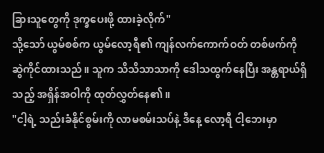ခြားသူတွေကို ဒုက္ခပေးဖို့ ထားခဲ့လိုက်"
သို့သော် ယွမ်စစ်က ယွမ်လော့ရီ၏ ကျန်လက်ကောက်ဝတ် တစ်ဖက်ကို ဆွဲကိုင်ထားသည်။ သူက သိသိသာသာကို ဒေါသထွက်နေပြီး အန္တရာယ်ရှိသည့် အရှိန်အဝါကို ထုတ်လွှတ်နေ၏။
"ငါ့ရဲ့ သည်းခံနိုင်စွမ်းကို လာမစမ်းသပ်နဲ့ ဒီနေ့ လော့ရီ ငါ့ဘေးမှာ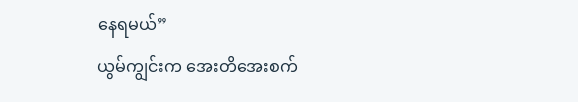နေရမယ်”
ယွမ်ကျွင်းက အေးတိအေးစက်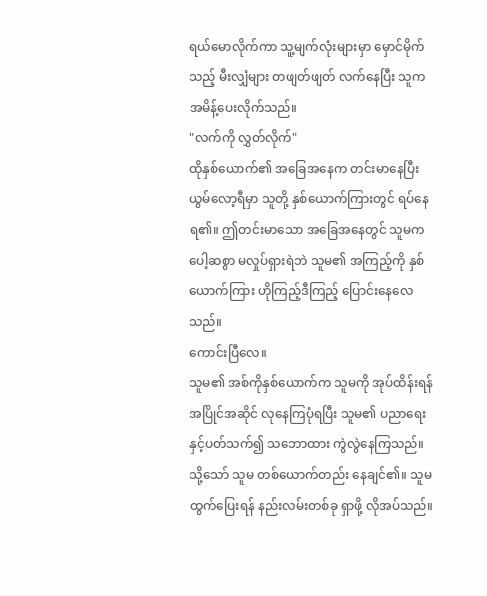ရယ်မောလိုက်ကာ သူ့မျက်လုံးများမှာ မှောင်မိုက်သည့် မီးလျှံများ တဖျတ်ဖျတ် လက်နေပြီး သူက အမိန့်ပေးလိုက်သည်။
"လက်ကို လွှတ်လိုက်"
ထိုနှစ်ယောက်၏ အခြေအနေက တင်းမာနေပြီး ယွမ်လော့ရီမှာ သူတို့ နှစ်ယောက်ကြားတွင် ရပ်နေရ၏။ ဤတင်းမာသော အခြေအနေတွင် သူမက ပေါ့ဆစွာ မလှုပ်ရှားရဲဘဲ သူမ၏ အကြည့်ကို နှစ်ယောက်ကြား ဟိုကြည့်ဒီကြည့် ပြောင်းနေလေသည်။
ကောင်းပြီလေ။
သူမ၏ အစ်ကိုနှစ်ယောက်က သူမကို အုပ်ထိန်းရန် အပြိုင်အဆိုင် လုနေကြပုံရပြီး သူမ၏ ပညာရေးနှင့်ပတ်သက်၍ သဘောထား ကွဲလွဲနေကြသည်။
သို့သော် သူမ တစ်ယောက်တည်း နေချင်၏။ သူမ ထွက်ပြေးရန် နည်းလမ်းတစ်ခု ရှာဖို့ လိုအပ်သည်။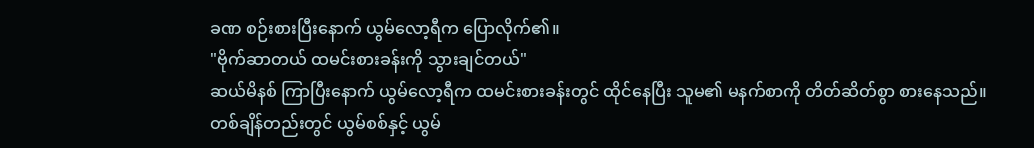ခဏ စဉ်းစားပြီးနောက် ယွမ်လော့ရီက ပြောလိုက်၏။
"ဗိုက်ဆာတယ် ထမင်းစားခန်းကို သွားချင်တယ်"
ဆယ်မိနစ် ကြာပြီးနောက် ယွမ်လော့ရီက ထမင်းစားခန်းတွင် ထိုင်နေပြီး သူမ၏ မနက်စာကို တိတ်ဆိတ်စွာ စားနေသည်။ တစ်ချိန်တည်းတွင် ယွမ်စစ်နှင့် ယွမ်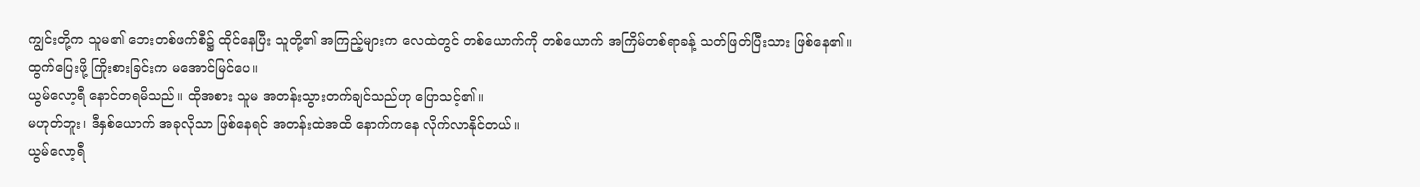ကျွင်းတို့က သူမ၏ ဘေးတစ်ဖက်စီ၌ ထိုင်နေပြီး သူတို့၏ အကြည့်များက လေထဲတွင် တစ်ယောက်ကို တစ်ယောက် အကြိမ်တစ်ရာခန့် သတ်ဖြတ်ပြီးသား ဖြစ်နေ၏။
ထွက်ပြေးဖို့ ကြိုးစားခြင်းက မအောင်မြင်ပေ။
ယွမ်လော့ရီ နောင်တရမိသည်။ ထိုအစား သူမ အတန်းသွားတက်ချင်သည်ဟု ပြောသင့်၏။
မဟုတ်ဘူး၊ ဒီနှစ်ယောက် အခုလိုသာ ဖြစ်နေရင် အတန်းထဲအထိ နောက်ကနေ လိုက်လာနိုင်တယ်။
ယွမ်လော့ရီ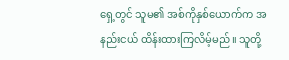ရှေ့တွင် သူမ၏ အစ်ကိုနှစ်ယောက်က အနည်းငယ် ထိန်းထားကြလိမ့်မည်။ သူတို့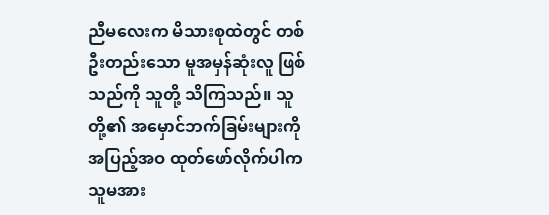ညီမလေးက မိသားစုထဲတွင် တစ်ဦးတည်းသော မူအမှန်ဆုံးလူ ဖြစ်သည်ကို သူတို့ သိကြသည်။ သူတို့၏ အမှောင်ဘက်ခြမ်းများကို အပြည့်အဝ ထုတ်ဖော်လိုက်ပါက သူမအား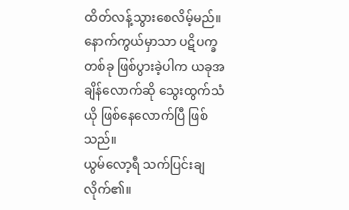ထိတ်လန့်သွားစေလိမ့်မည်။
နောက်ကွယ်မှာသာ ပဋိပက္ခတစ်ခု ဖြစ်ပွားခဲ့ပါက ယခုအချိန်လောက်ဆို သွေးထွက်သံယို ဖြစ်နေလောက်ပြီ ဖြစ်သည်။
ယွမ်လော့ရီ သက်ပြင်းချလိုက်၏။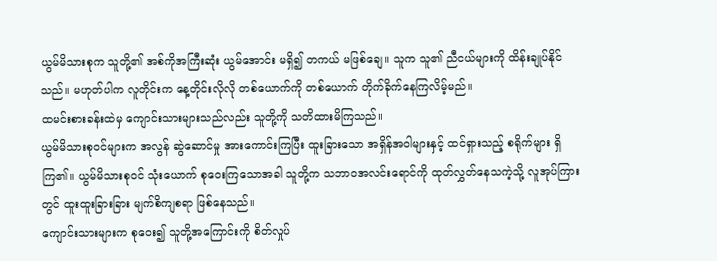ယွမ်မိသားစုက သူတို့၏ အစ်ကိုအကြီးဆုံး ယွမ်အောင်း မရှိ၍ တကယ် မဖြစ်ချေ။ သူက သူ၏ ညီငယ်များကို ထိန်းချုပ်နိုင်သည်။ မဟုတ်ပါက လူတိုင်းက နေ့တိုင်းလိုလို တစ်ယောက်ကို တစ်ယောက် တိုက်ခိုက်နေကြလိမ့်မည်။
ထမင်းစားခန်းထဲမှ ကျောင်းသားများသည်လည်း သူတို့ကို သတိထားမိကြသည်။
ယွမ်မိသားစုဝင်များက အလွန် ဆွဲဆောင်မှု အားကောင်းကြပြီး ထူးခြားသော အရှိန်အဝါများနှင့် ထင်ရှားသည့် စရိုက်များ ရှိကြ၏။ ယွမ်မိသားစုဝင် သုံးယောက် စုဝေးကြသောအခါ သူတို့က သဘာဝအလင်းရောင်ကို ထုတ်လွှတ်နေသကဲ့သို့ လူအုပ်ကြားတွင် ထူးထူးခြားခြား မျက်စိကျစရာ ဖြစ်နေသည်။
ကျောင်းသားများက စုဝေး၍ သူတို့အကြောင်းကို စိတ်လှုပ်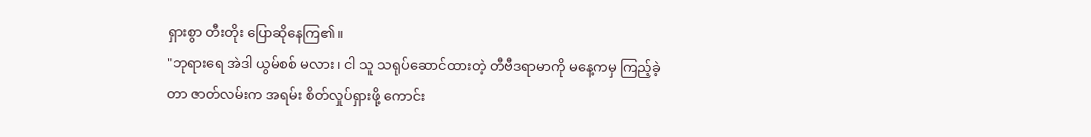ရှားစွာ တီးတိုး ပြောဆိုနေကြ၏။
"ဘုရားရေ အဲဒါ ယွမ်စစ် မလား၊ ငါ သူ သရုပ်ဆောင်ထားတဲ့ တီဗီဒရာမာကို မနေ့ကမှ ကြည့်ခဲ့တာ ဇာတ်လမ်းက အရမ်း စိတ်လှုပ်ရှားဖို့ ကောင်း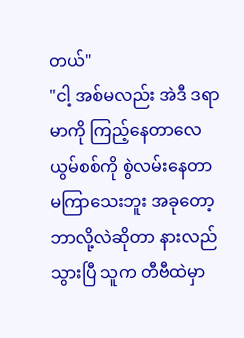တယ်"
"ငါ့ အစ်မလည်း အဲဒီ ဒရာမာကို ကြည့်နေတာလေ ယွမ်စစ်ကို စွဲလမ်းနေတာ မကြာသေးဘူး အခုတော့ ဘာလို့လဲဆိုတာ နားလည်သွားပြီ သူက တီဗီထဲမှာ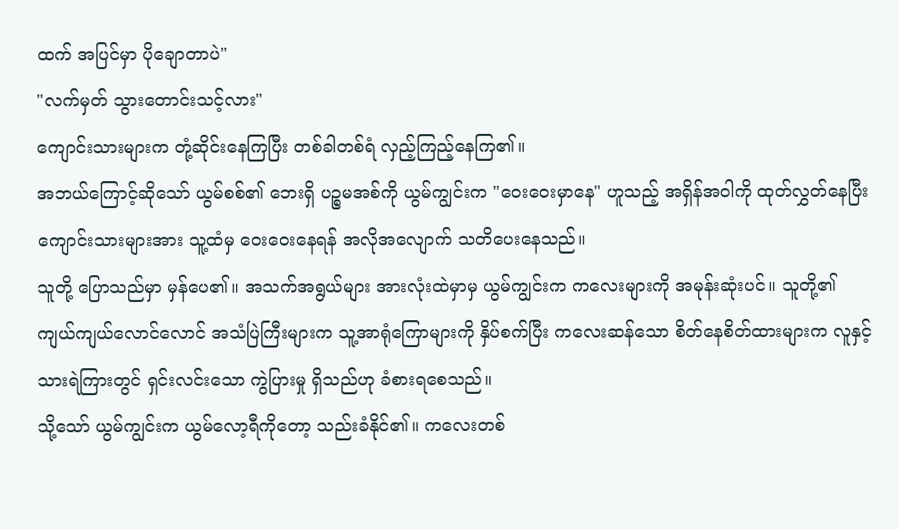ထက် အပြင်မှာ ပိုချောတာပဲ"
"လက်မှတ် သွားတောင်းသင့်လား"
ကျောင်းသားများက တုံ့ဆိုင်းနေကြပြီး တစ်ခါတစ်ရံ လှည့်ကြည့်နေကြ၏။
အဘယ်ကြောင့်ဆိုသော် ယွမ်စစ်၏ ဘေးရှိ ပဉ္စမအစ်ကို ယွမ်ကျွင်းက "ဝေးဝေးမှာနေ" ဟူသည့် အရှိန်အဝါကို ထုတ်လွှတ်နေပြီး ကျောင်းသားများအား သူ့ထံမှ ဝေးဝေးနေရန် အလိုအလျောက် သတိပေးနေသည်။
သူတို့ ပြောသည်မှာ မှန်ပေ၏။ အသက်အရွယ်များ အားလုံးထဲမှာမှ ယွမ်ကျွင်းက ကလေးများကို အမုန်းဆုံးပင်။ သူတို့၏ ကျယ်ကျယ်လောင်လောင် အသံပြဲကြီးများက သူ့အာရုံကြောများကို နှိပ်စက်ပြီး ကလေးဆန်သော စိတ်နေစိတ်ထားများက လူနှင့် သားရဲကြားတွင် ရှင်းလင်းသော ကွဲပြားမှု ရှိသည်ဟု ခံစားရစေသည်။
သို့သော် ယွမ်ကျွင်းက ယွမ်လော့ရီကိုတော့ သည်းခံနိုင်၏။ ကလေးတစ်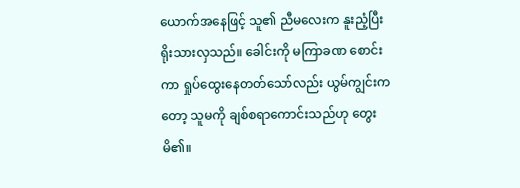ယောက်အနေဖြင့် သူ၏ ညီမလေးက နူးညံ့ပြီး ရိုးသားလှသည်။ ခေါင်းကို မကြာခဏ စောင်းကာ ရှုပ်ထွေးနေတတ်သော်လည်း ယွမ်ကျွင်းကတော့ သူမကို ချစ်စရာကောင်းသည်ဟု တွေးမိ၏။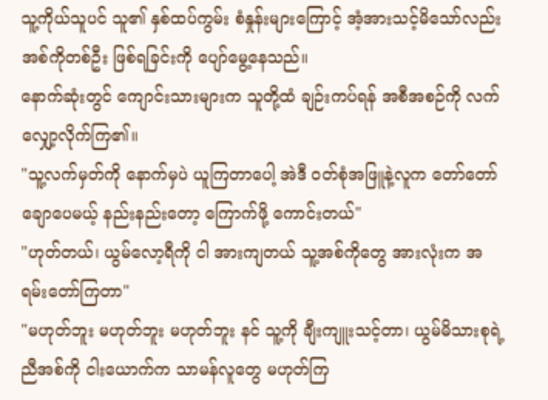သူ့ကိုယ်သူပင် သူ၏ နှစ်ထပ်ကွမ်း စံနှုန်းများကြောင့် အံ့အားသင့်မိသော်လည်း အစ်ကိုတစ်ဦး ဖြစ်ရခြင်းကို ပျော်မွေ့နေသည်။
နောက်ဆုံးတွင် ကျောင်းသားများက သူတို့ထံ ချဉ်းကပ်ရန် အစီအစဉ်ကို လက်လျှော့လိုက်ကြ၏။
"သူ့လက်မှတ်ကို နောက်မှပဲ ယူကြတာပေါ့ အဲဒီ ဝတ်စုံအဖြူနဲ့လူက တော်တော်ချောပေမယ့် နည်းနည်းတော့ ကြောက်ဖို့ ကောင်းတယ်"
"ဟုတ်တယ်၊ ယွမ်လော့ရီကို ငါ အားကျတယ် သူ့အစ်ကိုတွေ အားလုံးက အရမ်းတော်ကြတာ"
"မဟုတ်ဘူး မဟုတ်ဘူး မဟုတ်ဘူး နင် သူ့ကို ချီးကျူးသင့်တာ၊ ယွမ်မိသားစုရဲ့ ညီအစ်ကို ငါးယောက်က သာမန်လူတွေ မဟုတ်ကြ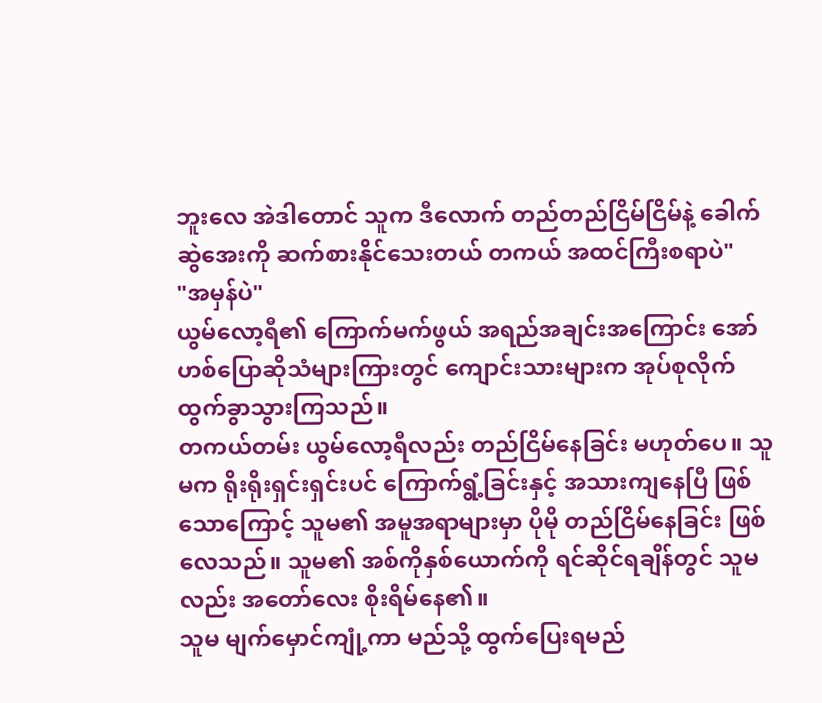ဘူးလေ အဲဒါတောင် သူက ဒီလောက် တည်တည်ငြိမ်ငြိမ်နဲ့ ခေါက်ဆွဲအေးကို ဆက်စားနိုင်သေးတယ် တကယ် အထင်ကြီးစရာပဲ"
"အမှန်ပဲ"
ယွမ်လော့ရီ၏ ကြောက်မက်ဖွယ် အရည်အချင်းအကြောင်း အော်ဟစ်ပြောဆိုသံများကြားတွင် ကျောင်းသားများက အုပ်စုလိုက် ထွက်ခွာသွားကြသည်။
တကယ်တမ်း ယွမ်လော့ရီလည်း တည်ငြိမ်နေခြင်း မဟုတ်ပေ။ သူမက ရိုးရိုးရှင်းရှင်းပင် ကြောက်ရွံ့ခြင်းနှင့် အသားကျနေပြီ ဖြစ်သောကြောင့် သူမ၏ အမူအရာများမှာ ပိုမို တည်ငြိမ်နေခြင်း ဖြစ်လေသည်။ သူမ၏ အစ်ကိုနှစ်ယောက်ကို ရင်ဆိုင်ရချိန်တွင် သူမလည်း အတော်လေး စိုးရိမ်နေ၏။
သူမ မျက်မှောင်ကျုံ့ကာ မည်သို့ ထွက်ပြေးရမည်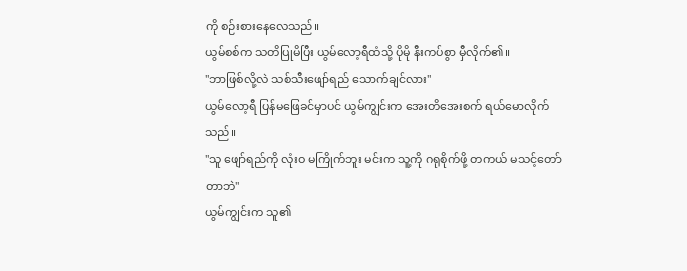ကို စဉ်းစားနေလေသည်။
ယွမ်စစ်က သတိပြုမိပြီး ယွမ်လော့ရီထံသို့ ပိုမို နီးကပ်စွာ မှီလိုက်၏။
"ဘာဖြစ်လို့လဲ သစ်သီးဖျော်ရည် သောက်ချင်လား"
ယွမ်လော့ရီ ပြန်မဖြေခင်မှာပင် ယွမ်ကျွင်းက အေးတိအေးစက် ရယ်မောလိုက်သည်။
"သူ ဖျော်ရည်ကို လုံးဝ မကြိုက်ဘူး မင်းက သူ့ကို ဂရုစိုက်ဖို့ တကယ် မသင့်တော်တာဘဲ"
ယွမ်ကျွင်းက သူ၏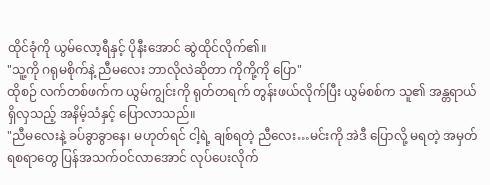ထိုင်ခုံကို ယွမ်လော့ရီနှင့် ပိုနီးအောင် ဆွဲထိုင်လိုက်၏။
"သူ့ကို ဂရုမစိုက်နဲ့ ညီမလေး ဘာလိုလဲဆိုတာ ကိုကို့ကို ပြော"
ထိုစဉ် လက်တစ်ဖက်က ယွမ်ကျွင်းကို ရုတ်တရက် တွန်းဖယ်လိုက်ပြီး ယွမ်စစ်က သူ၏ အန္တရာယ်ရှိလှသည့် အနိမ့်သံနှင့် ပြောလာသည်။
"ညီမလေးနဲ့ ခပ်ခွာခွာနေ၊ မဟုတ်ရင် ငါ့ရဲ့ ချစ်ရတဲ့ ညီလေး…မင်းကို အဲဒီ ပြောလို့ မရတဲ့ အမှတ်ရစရာတွေ ပြန်အသက်ဝင်လာအောင် လုပ်ပေးလိုက်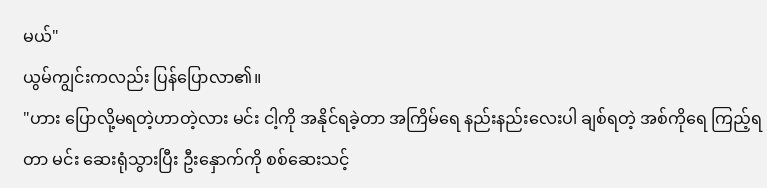မယ်"
ယွမ်ကျွင်းကလည်း ပြန်ပြောလာ၏။
"ဟား ပြောလို့မရတဲ့ဟာတဲ့လား မင်း ငါ့ကို အနိုင်ရခဲ့တာ အကြိမ်ရေ နည်းနည်းလေးပါ ချစ်ရတဲ့ အစ်ကိုရေ ကြည့်ရတာ မင်း ဆေးရုံသွားပြီး ဦးနှောက်ကို စစ်ဆေးသင့်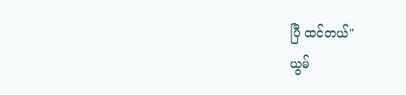ပြီ ထင်တယ်"
ယွမ်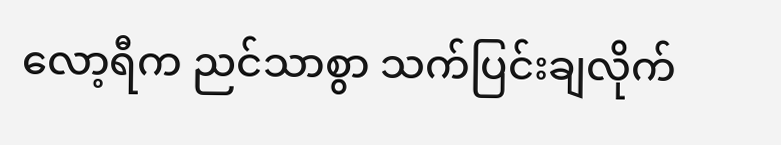လော့ရီက ညင်သာစွာ သက်ပြင်းချလိုက်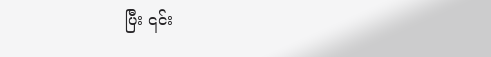ပြီး ၎င်း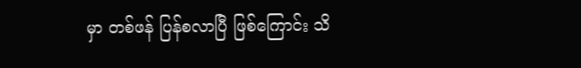မှာ တစ်ဖန် ပြန်စလာပြီ ဖြစ်ကြောင်း သိ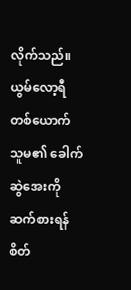လိုက်သည်။
ယွမ်လော့ရီတစ်ယောက် သူမ၏ ခေါက်ဆွဲအေးကို ဆက်စားရန် စိတ်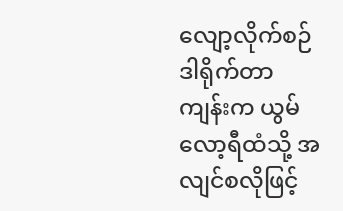လျော့လိုက်စဉ် ဒါရိုက်တာကျန်းက ယွမ်လော့ရီထံသို့ အလျင်စလိုဖြင့်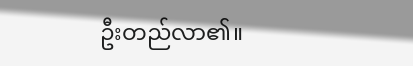ဦးတည်လာ၏။